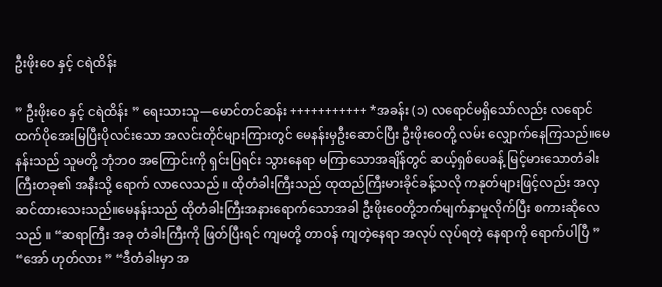ဦးဖိုးဝေ နှင့် ငရဲထိန်း

” ဦးဖိုးဝေ နှင့် ငရဲထိန်း ” ရေးသားသူ—မောင်တင်ဆန်း +++++++++++ *အခန်း (၁) လရောင်မရှိသော်လည်း လရောင်ထက်ပိုအေးမြပြီးပိုလင်းသော အလင်းတိုင်များကြားတွင် မေနန်းမှဦးဆောင်ပြီး ဦးဖိုးဝေတို့ လမ်း လျှောက်နေကြသည်။မေနန်းသည် သူမတို့ ဘုံဘ၀ အကြောင်းကို ရှင်းပြရင်း သွားနေရာ မကြာသောအချိန်တွင် ဆယ့်ရှစ်ပေခန့် မြင့်မားသောတံခါးကြီးတခု၏ အနီးသို့ ရောက် လာလေသည် ။ ထိုတံခါးကြီးသည် ထုထည်ကြီးမားခိုင်ခန့်သလို ကနုတ်များဖြင့်လည်း အလှဆင်ထားသေးသည်။မေနန်းသည် ထိုတံခါးကြီးအနားရောက်သောအခါ ဦးဖိုးဝေတို့ဘက်မျက်နှာမူလိုက်ပြီး စကားဆိုလေသည် ။ “ဆရာကြီး အခု တံခါးကြီးကို ဖြတ်ပြီးရင် ကျမတို့ တာဝန် ကျတဲ့နေရာ အလုပ် လုပ်ရတဲ့ နေရာကို ရောက်ပါပြီ ” “အော် ဟုတ်လား ” “ဒီတံခါးမှာ အ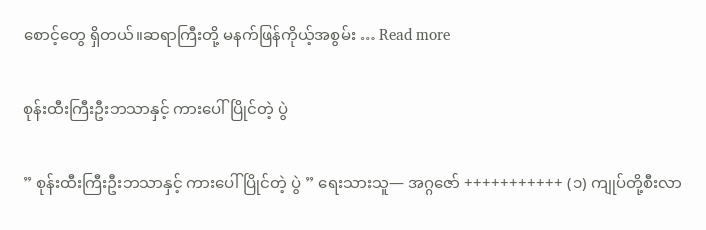စောင့်တွေ ရှိတယ်။ဆရာကြီးတို့ မနက်ဖြန်ကိုယ့်အစွမ်း … Read more

စုန်းထီးကြီးဦးဘသာနှင့် ကားပေါ်ပြိုင်တဲ့ ပွဲ

” စုန်းထီးကြီးဦးဘသာနှင့် ကားပေါ်ပြိုင်တဲ့ ပွဲ ” ရေးသားသူ— အဂ္ဂဇော် +++++++++++ (၁) ကျုပ်တို့စီးလာ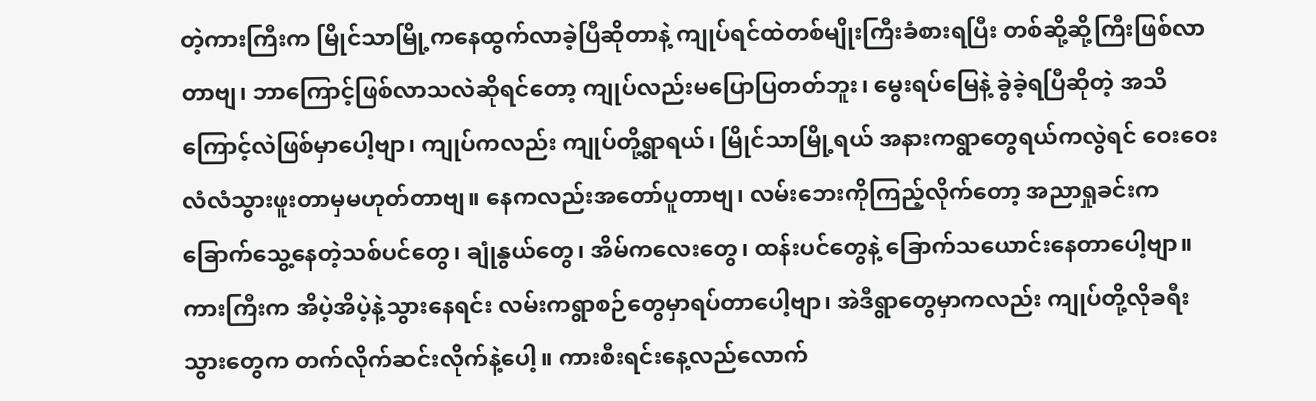တဲ့ကားကြီးက မြိုင်သာမြို့ကနေထွက်လာခဲ့ပြီဆိုတာနဲ့ ကျုပ်ရင်ထဲတစ်မျိုးကြီးခံစားရပြီး တစ်ဆို့ဆို့ကြီးဖြစ်လာတာဗျ၊ ဘာကြောင့်ဖြစ်လာသလဲဆိုရင်တော့ ကျုပ်လည်းမပြောပြတတ်ဘူး၊ မွေးရပ်မြေနဲ့ ခွဲခဲ့ရပြီဆိုတဲ့ အသိကြောင့်လဲဖြစ်မှာပေါ့ဗျာ၊ ကျုပ်ကလည်း ကျုပ်တို့ရွာရယ်၊ မြိုင်သာမြို့ရယ် အနားကရွာတွေရယ်ကလွဲရင် ဝေးဝေးလံလံသွားဖူးတာမှမဟုတ်တာဗျ။ နေကလည်းအတော်ပူတာဗျ၊ လမ်းဘေးကိုကြည့်လိုက်တော့ အညာရှုခင်းက ခြောက်သွေ့နေတဲ့သစ်ပင်တွေ၊ ချုံနွယ်တွေ၊ အိမ်ကလေးတွေ၊ ထန်းပင်တွေနဲ့ ခြောက်သယောင်းနေတာပေါ့ဗျာ။ ကားကြီးက အိပဲ့အိပဲ့နဲ့သွားနေရင်း လမ်းကရွာစဉ်တွေမှာရပ်တာပေါ့ဗျာ၊ အဲဒီရွာတွေမှာကလည်း ကျုပ်တို့လိုခရီးသွားတွေက တက်လိုက်ဆင်းလိုက်နဲ့ပေါ့။ ကားစီးရင်းနေ့လည်လောက်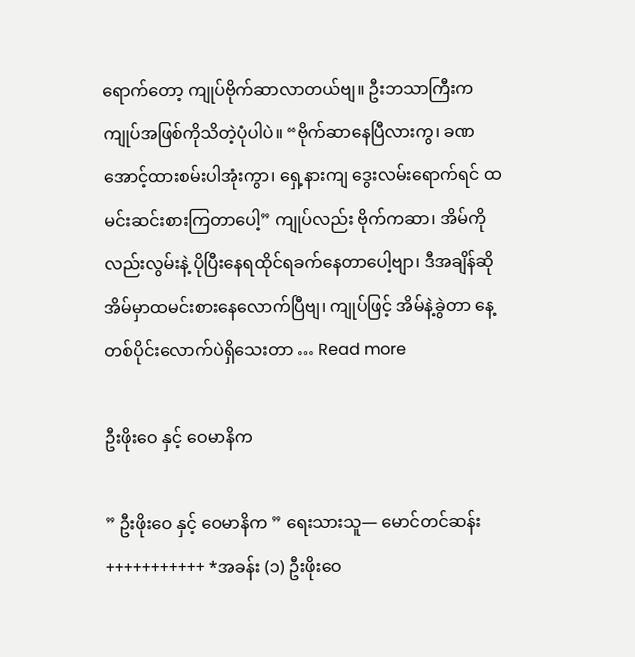ရောက်တော့ ကျုပ်ဗိုက်ဆာလာတယ်ဗျ။ ဦးဘသာကြီးက ကျုပ်အဖြစ်ကိုသိတဲ့ပုံပါပဲ။ “ဗိုက်ဆာနေပြီလားကွ၊ ခဏအောင့်ထားစမ်းပါအုံးကွာ၊ ရှေ့နားကျ ဒွေးလမ်းရောက်ရင် ထမင်းဆင်းစားကြတာပေါ့” ကျုပ်လည်း ဗိုက်ကဆာ၊ အိမ်ကိုလည်းလွမ်းနဲ့ ပိုပြီးနေရထိုင်ရခက်နေတာပေါ့ဗျာ၊ ဒီအချိန်ဆို အိမ်မှာထမင်းစားနေလောက်ပြီဗျ၊ ကျုပ်ဖြင့် အိမ်နဲ့ခွဲတာ နေ့တစ်ပိုင်းလောက်ပဲရှိသေးတာ … Read more

ဦးဖိုးဝေ နှင့် ဝေမာနိက

” ဦးဖိုးဝေ နှင့် ဝေမာနိက ” ရေးသားသူ— မောင်တင်ဆန်း +++++++++++ *အခန်း (၁) ဦးဖိုးဝေ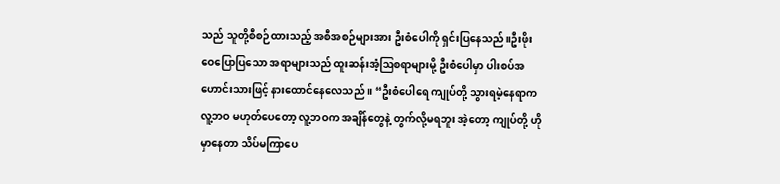သည် သူတို့စီစဉ်ထားသည့် အစီအစဉ်များအား ဦးစံပေါကို ရှင်းပြနေသည်။ဦးဖိုးဝေပြောပြသော အရာများသည် ထူးဆန်းအံ့ဩစရာများမို့ ဦးစံပေါမှာ ပါးစပ်အဟောင်းသားဖြင့် နားထောင်နေလေသည် ။ “ဦးစံပေါရေ ကျုပ်တို့ သွားရမဲ့နေရာက လူ့ဘဝ မဟုတ်ပေတော့ လူ့ဘဝက အချိန်တွေနဲ့ တွက်လို့မရဘူး အဲ့တော့ ကျုပ်တို့ ဟိုမှာနေတာ သိပ်မကြာပေ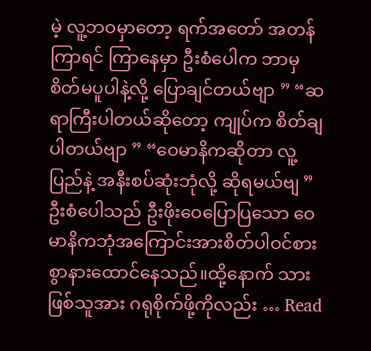မဲ့ လူ့ဘဝမှာတော့ ရက်အတော် အတန်ကြာရင် ကြာနေမှာ ဦးစံပေါက ဘာမှစိတ်မပူပါနဲ့လို့ ပြောချင်တယ်ဗျာ ” “ဆရာကြီးပါတယ်ဆိုတော့ ကျုပ်က စိတ်ချပါတယ်ဗျာ ” “ဝေမာနိကဆိုတာ လူ့ပြည်နဲ့ အနီးစပ်ဆုံးဘုံလို့ ဆိုရမယ်ဗျ ” ဦးစံပေါသည် ဦးဖိုးဝေပြောပြသော ဝေမာနိကဘုံအကြောင်းအားစိတ်ပါဝင်စားစွာနားထောင်နေသည်။ထို့နောက် သားဖြစ်သူအား ဂရုစိုက်ဖို့ကိုလည်း … Read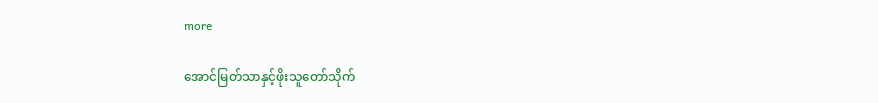more

အောင်မြတ်သာနှင့်ဖိုးသူတော်သိုက်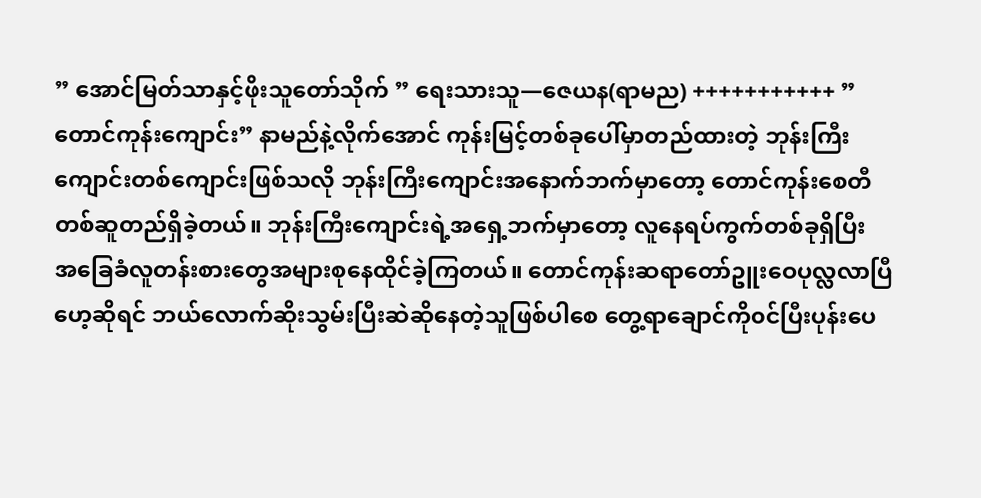” အောင်မြတ်သာနှင့်ဖိုးသူတော်သိုက် ” ရေးသားသူ—ဇေယန(ရာမည) +++++++++++ ” တောင်ကုန်းကျောင်း” နာမည်နဲ့လိုက်အောင် ကုန်းမြင့်တစ်ခုပေါ်မှာတည်ထားတဲ့ ဘုန်းကြီးကျောင်းတစ်ကျောင်းဖြစ်သလို ဘုန်းကြီးကျောင်းအနောက်ဘက်မှာတော့ တောင်ကုန်းစေတီတစ်ဆူတည်ရှိခဲ့တယ်။ ဘုန်းကြီးကျောင်းရဲ့အရှေ့ဘက်မှာတော့ လူနေရပ်ကွက်တစ်ခုရှိပြီး အခြေခံလူတန်းစားတွေအများစုနေထိုင်ခဲ့ကြတယ်။ တောင်ကုန်းဆရာတော်ဥူးဝေပုလ္လလာပြီဟေ့ဆိုရင် ဘယ်လောက်ဆိုးသွမ်းပြီးဆဲဆိုနေတဲ့သူဖြစ်ပါစေ တွေ့ရာချောင်ကို၀င်ပြီးပုန်းပေ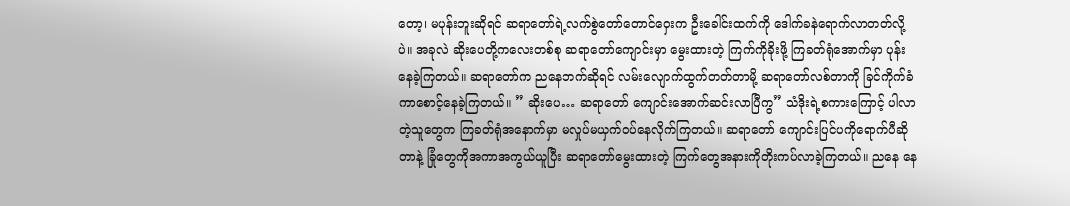တော့၊ မပုန်းဘူးဆိုရင် ဆရာတော်ရဲ့လက်စွဲတော်တောင်ဝှေးက ဦးခေါင်းထက်ကို ဒေါက်ခနဲရောက်လာတတ်လို့ပဲ။ အခုလဲ ဆိုးပေတို့ကလေးတစ်စု ဆရာတော်ကျောင်းမှာ မွေးထားတဲ့ ကြက်ကိုခိုးဖို့ ကြခတ်ရုံအောက်မှာ ပုန်းနေခဲ့ကြတယ်။ ဆရာတော်က ညနေဘက်ဆိုရင် လမ်းလျောက်ထွက်တတ်တာမို့ ဆရာတော်လစ်တာကို ခြင်ကိုက်ခံကာစောင့်နေခဲ့ကြတယ်။ ” ဆိုးပေ… ဆရာတော် ကျောင်းအောက်ဆင်းလာပြီကွ” သံဒိုးရဲ့စကားကြောင့် ပါလာတဲ့သူတွေက ကြခတ်ရုံအနောက်မှာ မလှုပ်မယှက်၀ပ်နေလိုက်ကြတယ်။ ဆရာတော် ကျောင်းပြင်ပကိုရောက်ပီဆိုတာနဲ့ ခြုံတွေကိုအကာအကွယ်ယူပြီး ဆရာတော်မွေးထားတဲ့ ကြက်တွေအနားကိုတိုးကပ်လာခဲ့ကြတယ်။ ညနေ နေ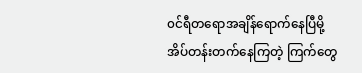၀င်ရီတရောအချိန်ရောက်နေပြီမို့ အိပ်တန်းတက်နေကြတဲ့ ကြက်တွေ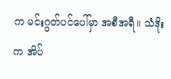က မင်းဂွတ်ပင်ပေါ်မှာ အစီအရီ။ သံဒိုးက အိပ်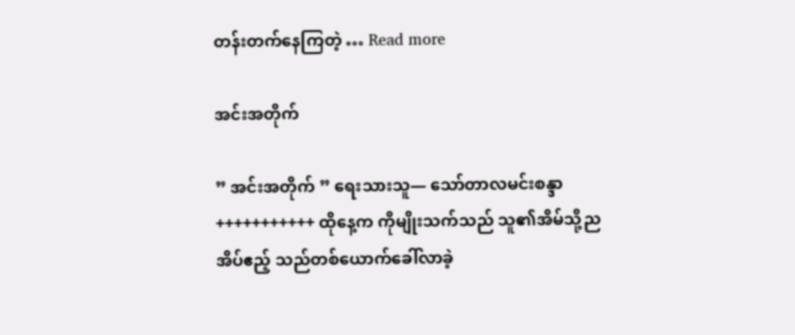တန်းတက်နေကြတဲ့ … Read more

အင်းအတိုက်

” အင်းအတိုက် ” ရေးသားသူ— သော်တာလမင်းစန္ဒာ +++++++++++ ထိုနေ့က ကိုမျိုးသက်သည် သူ၏အိမ်သို့ညအိပ်ဧည့် သည်တစ်ယောက်ခေါ်လာခဲ့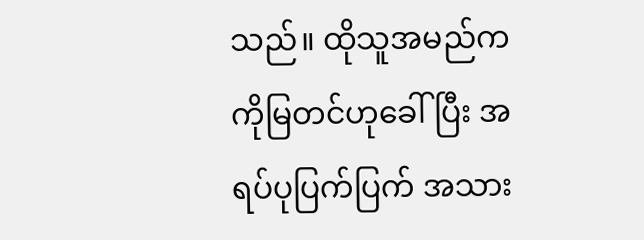သည်။ ထိုသူအမည်က ကိုမြတင်ဟုခေါ်ပြီး အရပ်ပုပြက်ပြက် အသား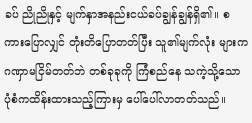ခပ် ညိုညိုနှင့် မျက်နှာအနည်းငယ်ခပ်ချွန်ချွန်ရှိ၏။ စကားပြောလျှင် တုံးတိပြောတတ်ပြီး သူ၏မျက်လုံး များက ဂဏှာမငြိမ်တတ်ဘဲ တစ်ခုခုကို ကြံစည်နေ သကဲ့သို့သော ပုံစံကထိန်းထားသည့်ကြားမှ ပေါ်ပေါ်လာတတ်သည်။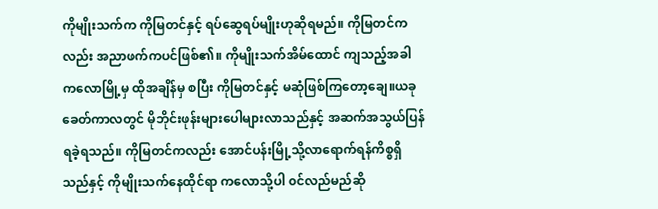ကိုမျိုးသက်က ကိုမြတင်နှင့် ရပ်ဆွေရပ်မျိုးဟုဆိုရမည်။ ကိုမြတင်ကလည်း အညာဖက်ကပင်ဖြစ်၏။ ကိုမျိုးသက်အိမ်ထောင် ကျသည့်အခါ ကလောမြို့မှ ထိုအချိန်မှ စပြီး ကိုမြတင်နှင့် မဆုံဖြစ်ကြတော့ချေ။ယခုခေတ်ကာလတွင် မိုဘိုင်းဖုန်းများပေါများလာသည်နှင့် အဆက်အသွယ်ပြန်ရခဲ့ရသည်။ ကိုမြတင်ကလည်း အောင်ပန်းမြို့သို့လာရောက်ရန်ကိစ္စရှိသည်နှင့် ကိုမျိုးသက်နေထိုင်ရာ ကလောသို့ပါ ၀င်လည်မည်ဆို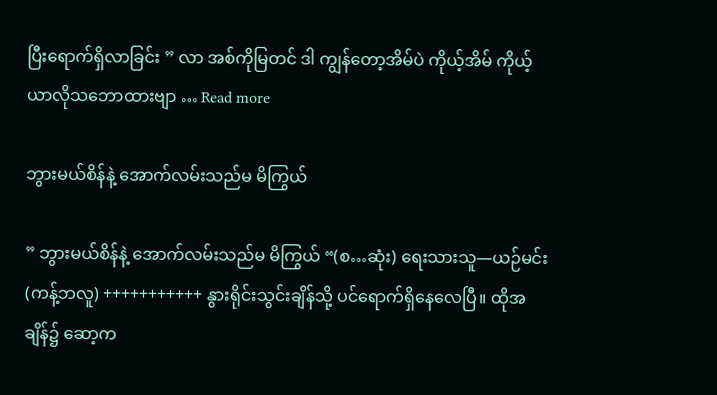ပြီးရောက်ရှိလာခြင်း ” လာ အစ်ကိုမြတင် ဒါ ကျွန်တော့အိမ်ပဲ ကိုယ့်အိမ် ကိုယ့်ယာလိုသဘောထားဗျာ … Read more

ဘွားမယ်စိန်နဲ့ အောက်လမ်းသည်မ မိကြွယ်

” ဘွားမယ်စိန်နဲ့ အောက်လမ်းသည်မ မိကြွယ် “(စ…ဆုံး) ရေးသားသူ—ယဉ်မင်း(ကန့်ဘလူ) +++++++++++ နွားရိုင်းသွင်းချိန်သို့ ပင်ရောက်ရှိနေလေပြီ။ ထိုအချိန်၌ ဆော့က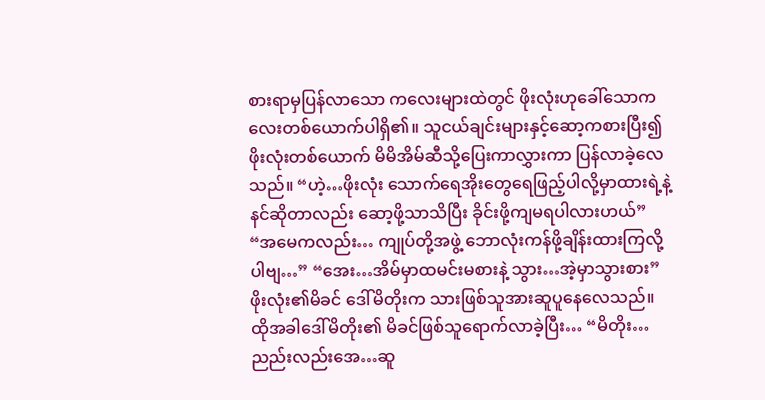စားရာမှပြန်လာသော ကလေးများထဲတွင် ဖိုးလုံးဟုခေါ်သောကလေးတစ်ယောက်ပါရှိ၏။ သူငယ်ချင်းများနှင့်ဆော့ကစားပြီး၍ ဖိုးလုံးတစ်ယောက် မိမိအိမ်ဆီသို့ပြေးကာလွှားကာ ပြန်လာခဲ့လေသည်။ “ဟဲ့…ဖိုးလုံး သောက်ရေအိုးတွေရေဖြည့်ပါလို့မှာထားရဲ့နဲ့ နင်ဆိုတာလည်း ဆော့ဖို့သာသိပြီး ခိုင်းဖို့ကျမရပါလားဟယ်” “အမေကလည်း… ကျုပ်တို့အဖွဲ့ ဘောလုံးကန်ဖို့ချိန်းထားကြလို့ပါဗျ…” “အေး…အိမ်မှာထမင်းမစားနဲ့ သွား…အဲ့မှာသွားစား” ဖိုးလုံး၏မိခင် ဒေါ်မိတိုးက သားဖြစ်သူအားဆူပူနေလေသည်။ ထိုအခါဒေါ်မိတိုး၏ မိခင်ဖြစ်သူရောက်လာခဲ့ပြီး… “မိတိုး…ညည်းလည်းအေ…ဆူ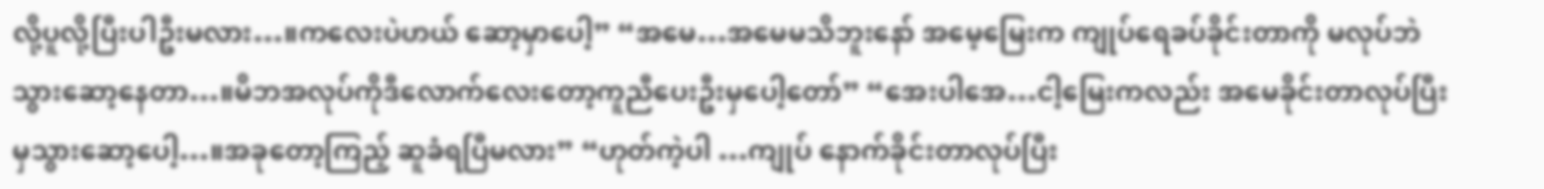လို့ပူလို့ပြီးပါဦးမလား…။ကလေးပဲဟယ် ဆော့မှာပေါ့” “အမေ…အမေမသိဘူးနော် အမေ့မြေးက ကျုပ်ရေခပ်ခိုင်းတာကို မလုပ်ဘဲ သွားဆော့နေတာ…။မိဘအလုပ်ကိုဒီလောက်လေးတော့ကူညီပေးဦးမှပေါ့တော်” “အေးပါအေ…ငါ့မြေးကလည်း အမေခိုင်းတာလုပ်ပြီးမှသွားဆော့ပေါ့…။အခုတော့ကြည့် ဆူခံရပြီမလား” “ဟုတ်ကဲ့ပါ …ကျုပ် နောက်ခိုင်းတာလုပ်ပြီး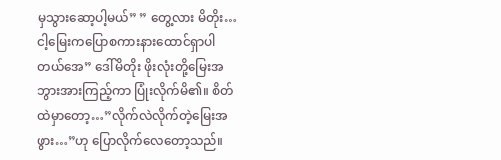မှသွားဆော့ပါ့မယ်” ” တွေ့လား မိတိုး… ငါ့မြေးကပြောစကားနားထောင်ရှာပါတယ်အေ” ဒေါ်မိတိုး ဖိုးလုံးတို့မြေးအဘွားအားကြည့်ကာ ပြုံးလိုက်မိ၏။ စိတ်ထဲမှာတော့…”လိုက်လဲလိုက်တဲ့မြေးအဖွား…”ဟု ပြောလိုက်လေတော့သည်။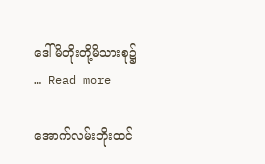ဒေါ်မိတိုးတို့မိသားစု၌ … Read more

အောက်လမ်းဘိုးထင်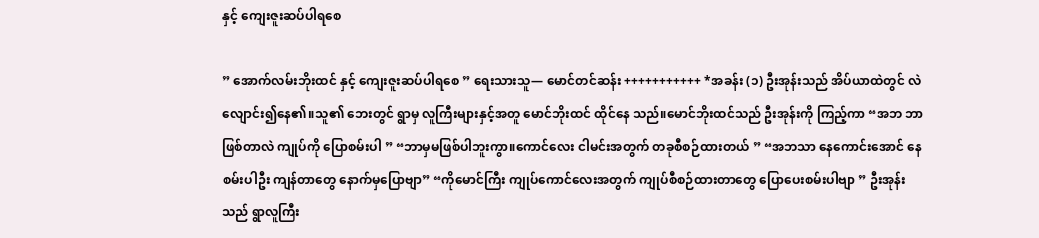နှင့် ကျေးဇူးဆပ်ပါရစေ

” အောက်လမ်းဘိုးထင် နှင့် ကျေးဇူးဆပ်ပါရစေ ” ရေးသားသူ— မောင်တင်ဆန်း +++++++++++ *အခန်း (၁) ဦးအုန်းသည် အိပ်ယာထဲတွင် လဲလျောင်း၍နေ၏။သူ၏ ဘေးတွင် ရွာမှ လူကြီးများနှင့်အတူ မောင်ဘိုးထင် ထိုင်နေ သည်။မောင်ဘိုးထင်သည် ဦးအုန်းကို ကြည့်ကာ “အဘ ဘာဖြစ်တာလဲ ကျုပ်ကို ပြောစမ်းပါ ” “ဘာမှမဖြစ်ပါဘူးကွာ။ကောင်လေး ငါမင်းအတွက် တခုစီစဉ်ထားတယ် ” “အဘသာ နေကောင်းအောင် နေစမ်းပါဦး ကျန်တာတွေ နောက်မှပြောဗျာ” “ကိုမောင်ကြီး ကျုပ်ကောင်လေးအတွက် ကျုပ်စီစဉ်ထားတာတွေ ပြောပေးစမ်းပါဗျာ ” ဦးအုန်းသည် ရွာလူကြီး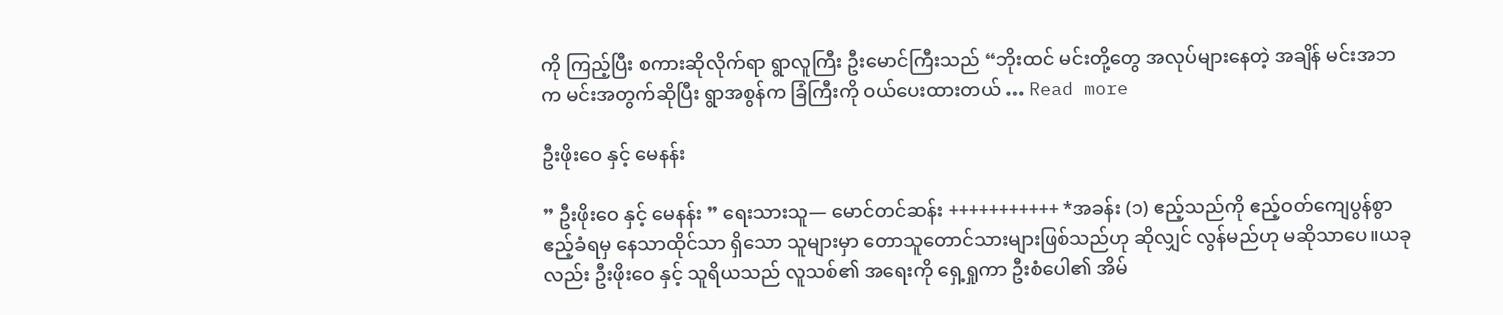ကို ကြည့်ပြီး စကားဆိုလိုက်ရာ ရွာလူကြီး ‌ဦးမောင်ကြီးသည် “ဘိုးထင် မင်းတို့တွေ အလုပ်များနေတဲ့ အချိန် မင်းအဘက မင်းအတွက်ဆိုပြီး ရွာအစွန်က ခြံကြီးကို ဝယ်ပေးထားတယ် … Read more

ဦးဖိုးဝေ နှင့် မေနန်း

” ဦးဖိုးဝေ နှင့် မေနန်း ” ရေးသားသူ— မောင်တင်ဆန်း +++++++++++ *အခန်း (၁) ဧည့်သည်ကို ဧည့်ဝတ်ကျေပွန်စွာ ဧည့်ခံရမှ နေသာထိုင်သာ ရှိသော သူများမှာ တောသူတောင်သားများဖြစ်သည်ဟု ဆိုလျှင် လွန်မည်ဟု မဆိုသာပေ။ယခုလည်း ဦးဖိုးဝေ နှင့် သူရိယသည် လူသစ်၏ အရေးကို ရှေ့ရှုကာ ဦးစံပေါ၏ အိမ်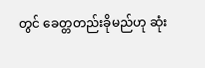တွင် ခေတ္တတည်းခိုမည်ဟု ဆုံး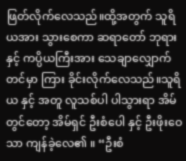ဖြတ်လိုက်လေသည်။ထို့အတွက် သူရိယအား သွားစေကာ ဆရာတော် ဘုရားနှင့် ကပ္ပိယကြီးအား သေချာလျှောက်တင်မှာ ကြား ခိုင်းလိုက်လေသည်။သူရိယ နှင့် အတူ လူသစ်ပါ ပါသွားရာ အိမ်တွင်တော့ အိမ်ရှင် ဦးစံပေါ နှင့် ဦးဖိုးဝေသာ ကျန်ခဲ့လေ၏ ။ “ဦးစံ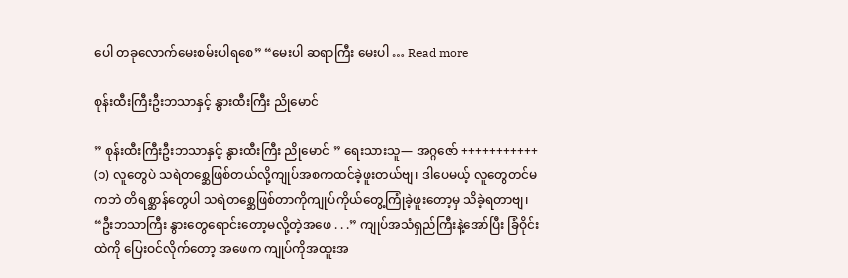ပေါ တခုလောက်မေးစမ်းပါရစေ” “မေးပါ ဆရာကြီး မေးပါ … Read more

စုန်းထီးကြီးဦးဘသာနှင့် နွားထီးကြီး ညိုမောင်

” စုန်းထီးကြီးဦးဘသာနှင့် နွားထီးကြီး ညိုမောင် ” ရေးသားသူ— အဂ္ဂဇော် +++++++++++ (၁) လူတွေပဲ သရဲတစ္ဆေဖြစ်တယ်လို့ကျုပ်အစကထင်ခဲ့ဖူးတယ်ဗျ၊ ဒါပေမယ့် လူတွေတင်မကဘဲ တိရစ္ဆာန်တွေပါ သရဲတစ္ဆေဖြစ်တာကိုကျုပ်ကိုယ်တွေ့ကြုံခဲ့ဖူးတော့မှ သိခဲ့ရတာဗျ၊ “ဦးဘသာကြီး နွားတွေရောင်းတော့မလို့တဲ့အဖေ . . .” ကျုပ်အသံရှည်ကြီးနဲ့အော်ပြီး ခြံဝိုင်းထဲကို ပြေးဝင်လိုက်တော့ အဖေက ကျုပ်ကိုအထူးအ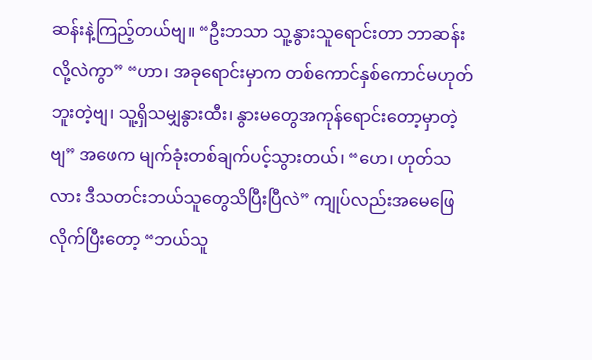ဆန်းနဲ့ကြည့်တယ်ဗျ။ “ဦးဘသာ သူ့နွားသူရောင်းတာ ဘာဆန်းလို့လဲကွာ” “ဟာ၊ အခုရောင်းမှာက တစ်ကောင်နှစ်ကောင်မဟုတ်ဘူးတဲ့ဗျ၊ သူ့ရှိသမျှနွားထီး၊ နွားမတွေအကုန်ရောင်းတော့မှာတဲ့ဗျ” အဖေက မျက်ခုံးတစ်ချက်ပင့်သွားတယ်၊ “ဟေ၊ ဟုတ်သလား ဒီသတင်းဘယ်သူတွေသိပြီးပြီလဲ” ကျုပ်လည်းအမေဖြေလိုက်ပြီးတော့ “ဘယ်သူ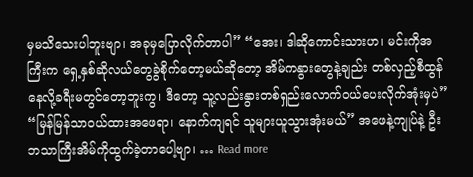မှမသိသေးပါဘူးဗျာ၊ အခုမှပြောလိုက်တာပါ” “အေး၊ ဒါဆိုကောင်းသားဟ၊ မင်းကိုအကြီးက ရှေ့နှစ်ဆိုလယ်တွေခွဲစိုက်တော့မယ်ဆိုတော့ အိမ်ကနွားတွေနဲ့ချည်း တစ်လှည့်စီထွန်နေလို့ခရီးမတွင်တော့ဘူးကွ၊ ဒီတော့ သူ့လည်းနွားတစ်ရှည်းလောက်ဝယ်ပေးလိုက်အုံးမှပဲ” “မြန်မြန်သာဝယ်ထားအဖေရာ၊ နောက်ကျရင် သူများယူသွားအုံးမယ်” အဖေနဲ့ကျုပ်နဲ့ ဦးဘသာကြီးအိမ်ကိုထွက်ခဲ့တာပေါ့ဗျာ၊ … Read more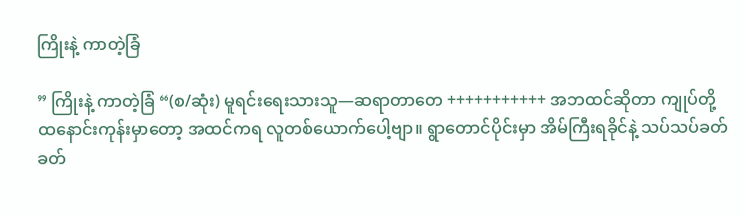ကြိုးနဲ့ ကာတဲ့ခြံ

” ကြိုးနဲ့ ကာတဲ့ခြံ “(စ/ဆုံး) မူရင်းရေးသားသူ—ဆရာတာတေ +++++++++++ အဘထင်ဆိုတာ ကျုပ်တို့ ထနောင်းကုန်းမှာတော့ အထင်ကရ လူတစ်ယောက်ပေါ့ဗျာ။ ရွာတောင်ပိုင်းမှာ အိမ်ကြီးရခိုင်နဲ့ သပ်သပ်ခတ်ခတ်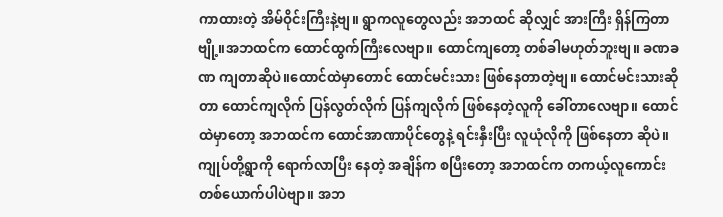ကာထားတဲ့ အိမ်ဝိုင်းကြီးနဲ့ဗျ။ ရွာကလူတွေလည်း အဘထင် ဆိုလျှင် အားကြီး ရှိန်ကြတာဗျို့။အဘထင်က ထောင်ထွက်ကြီးလေဗျာ။ ထောင်ကျတော့ တစ်ခါမဟုတ်ဘူးဗျ။ ခဏခဏ ကျတာဆိုပဲ။ထောင်ထဲမှာတောင် ထောင်မင်းသား ဖြစ်နေတာတဲ့ဗျ။ ထောင်မင်းသားဆိုတာ ထောင်ကျလိုက် ပြန်လွတ်လိုက် ပြန်ကျလိုက် ဖြစ်နေတဲ့လူကို ခေါ်တာလေဗျာ။ ထောင်ထဲမှာတော့ အဘထင်က ထောင်အာဏာပိုင်တွေနဲ့ ရင်းနှီးပြီး လူယုံလိုကို ဖြစ်နေတာ ဆိုပဲ။ကျုပ်တို့ရွာကို ရောက်လာပြီး နေတဲ့ အချိန်က စပြီးတော့ အဘထင်က တကယ့်လူကောင်း တစ်ယောက်ပါပဲဗျာ။ အဘ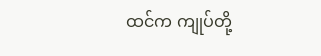ထင်က ကျုပ်တို့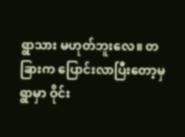ရွာသား မဟုတ်ဘူးလေ။ တခြားက ပြောင်းလာပြီးတော့မှ ရွာမှာ ဝိုင်း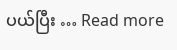ပယ်ပြီး … Read more